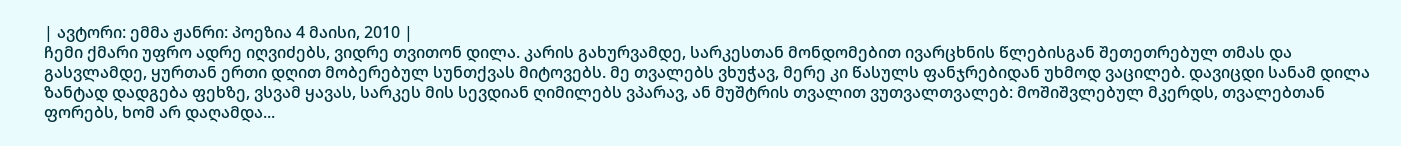| ავტორი: ემმა ჟანრი: პოეზია 4 მაისი, 2010 |
ჩემი ქმარი უფრო ადრე იღვიძებს, ვიდრე თვითონ დილა. კარის გახურვამდე, სარკესთან მონდომებით ივარცხნის წლებისგან შეთეთრებულ თმას და გასვლამდე, ყურთან ერთი დღით მობერებულ სუნთქვას მიტოვებს. მე თვალებს ვხუჭავ, მერე კი წასულს ფანჯრებიდან უხმოდ ვაცილებ. დავიცდი სანამ დილა ზანტად დადგება ფეხზე, ვსვამ ყავას, სარკეს მის სევდიან ღიმილებს ვპარავ, ან მუშტრის თვალით ვუთვალთვალებ: მოშიშვლებულ მკერდს, თვალებთან ფორებს, ხომ არ დაღამდა...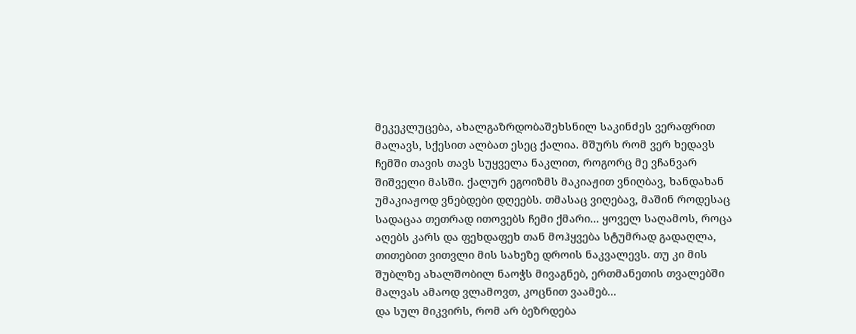მეკეკლუცება, ახალგაზრდობაშეხსნილ საკინძეს ვერაფრით მალავს, სქესით ალბათ ესეც ქალია. მშურს რომ ვერ ხედავს ჩემში თავის თავს სუყველა ნაკლით, როგორც მე ვჩანვარ შიშველი მასში. ქალურ ეგოიზმს მაკიაჟით ვნიღბავ, ხანდახან უმაკიაჟოდ ვნებდები დღეებს. თმასაც ვიღებავ, მაშინ როდესაც სადაცაა თეთრად ითოვებს ჩემი ქმარი... ყოველ საღამოს, როცა აღებს კარს და ფეხდაფეხ თან მოჰყვება სტუმრად გადაღლა, თითებით ვითვლი მის სახეზე დროის ნაკვალევს. თუ კი მის შუბლზე ახალშობილ ნაოჭს მივაგნებ, ერთმანეთის თვალებში მალვას ამაოდ ვლამოვთ, კოცნით ვაამებ...
და სულ მიკვირს, რომ არ ბეზრდება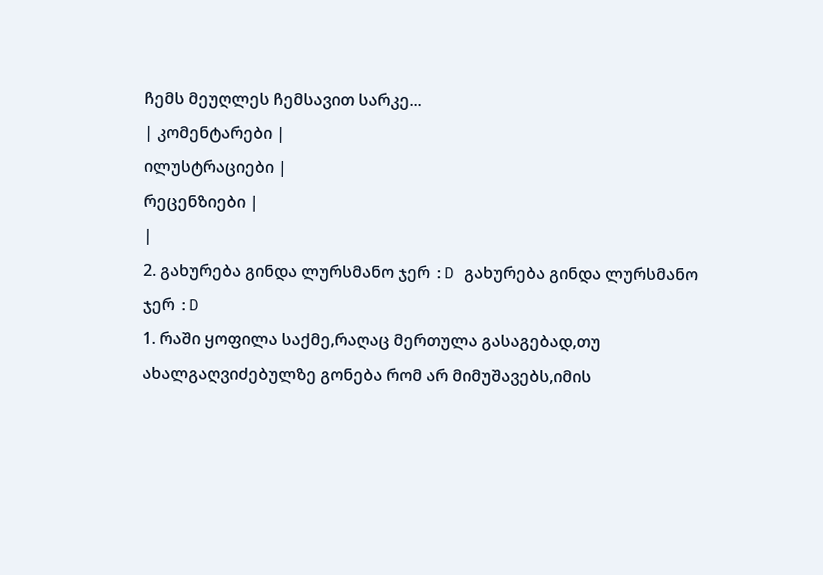ჩემს მეუღლეს ჩემსავით სარკე...
| კომენტარები |
ილუსტრაციები |
რეცენზიები |
|
2. გახურება გინდა ლურსმანო ჯერ :D გახურება გინდა ლურსმანო ჯერ :D
1. რაში ყოფილა საქმე,რაღაც მერთულა გასაგებად,თუ ახალგაღვიძებულზე გონება რომ არ მიმუშავებს,იმის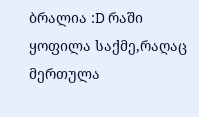ბრალია :D რაში ყოფილა საქმე,რაღაც მერთულა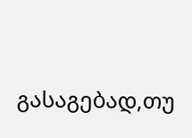გასაგებად,თუ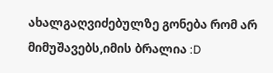ახალგაღვიძებულზე გონება რომ არ მიმუშავებს,იმის ბრალია :D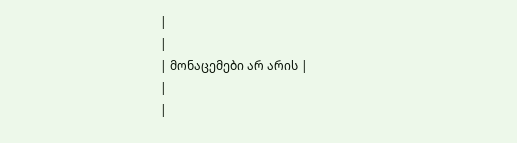|
|
| მონაცემები არ არის |
|
|